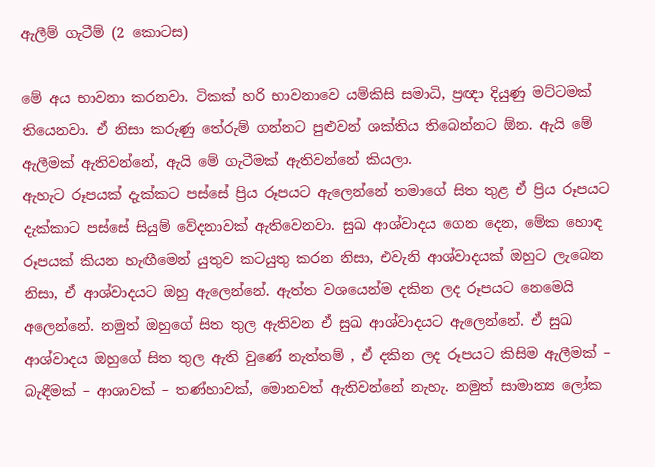ඇලීම් ගැටීම් (2 කොටස)

මේ අය භාවනා කරනවා. ටිකක් හරි භාවනාවෙ යම්කිසි සමාධි, ප්‍රඥා දියුණු මට්ටමක් තියෙනවා. ඒ නිසා කරුණු තේරුම් ගන්නට පුළුවන් ශක්තිය තිබෙන්නට ඕන. ඇයි මේ ඇලීමක් ඇතිවන්නේ, ඇයි මේ ගැටීමක් ඇතිවන්නේ කියලා.
ඇහැට රූපයක් දැක්කට පස්සේ ප්‍රිය රූපයට ඇලෙන්නේ තමාගේ සිත තුළ ඒ ප්‍රිය රූපයට දැක්කාට පස්සේ සියුම් වේදනාවක් ඇතිවෙනවා. සුඛ ආශ්වාදය ගෙන දෙන, මේක හොඳ රූපයක් කියන හැඟීමෙන් යුතුව කටයුතු කරන නිසා, එවැනි ආශ්වාදයක් ඔහුට ලැබෙන නිසා, ඒ ආශ්වාදයට ඔහු ඇලෙන්නේ. ඇත්ත වශයෙන්ම දකින ලද රූපයට නෙමෙයි අලෙන්නේ. නමුත් ඔහුගේ සිත තුල ඇතිවන ඒ සුඛ ආශ්වාදයට ඇලෙන්නේ. ඒ සුඛ ආශ්වාදය ඔහුගේ සිත තුල ඇති වුණේ නැත්තම් , ඒ දකින ලද රූපයට කිසිම ඇලීමක් – බැඳීමක් – ආශාවක් – තණ්හාවක්, මොනවත් ඇතිවන්නේ නැහැ. නමුත් සාමාන්‍ය ලෝක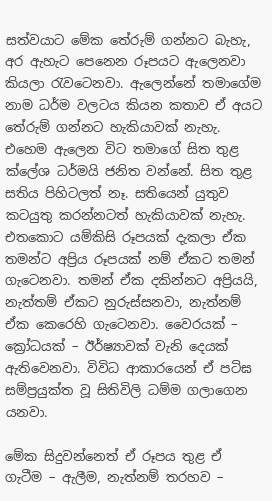සත්වයාට මේක තේරුම් ගන්නට බැහැ, අර ඇහැට පෙනෙන රූපයට ඇලෙනවා කියලා රැවටෙනවා. ඇලෙන්නේ තමාගේම නාම ධර්ම වලටය කියන කතාව ඒ අයට තේරුම් ගන්නට හැකියාවක් නැහැ.
එහෙම ඇලෙන විට තමාගේ සිත තුළ ක්ලේශ ධර්මයි ජනිත වන්නේ. සිත තුළ සතිය පිහිටලත් නෑ. සතියෙන් යුතුව කටයුතු කරන්නටත් හැකියාවක් නැහැ. එතකොට යම්කිසි රූපයක් දැකලා ඒක තමන්ට අප්‍රිය රූපයක් නම් ඒකට තමන් ගැටෙනවා. තමන් ඒක දකින්නට අප්‍රියයි, නැත්තම් ඒකට නුරුස්සනවා, නැත්නම් ඒක කෙරෙහි ගැටෙනවා. වෛරයක් – ක්‍රෝධයක් – ඊර්ෂ්‍යාවක් වැනි දෙයක් ඇතිවෙනවා. විවිධ ආකාරයෙන් ඒ පටිඝ සම්ප්‍රයුක්ත වූ සිතිවිලි ධම්ම ගලාගෙන යනවා.

මේක සිදුවන්නෙත් ඒ රූපය තුළ ඒ ගැටීම – ඇලීම, නැත්නම් තරහව –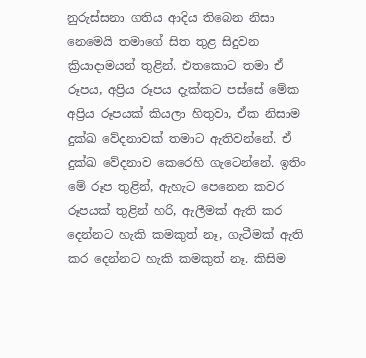නුරුස්සනා ගතිය ආදිය තිබෙන නිසා නෙමෙයි තමාගේ සිත තුළ සිදුවන ක්‍රියාදාමයන් තුළින්. එතකොට තමා ඒ රූපය, අප්‍රිය රූපය දැක්කට පස්සේ මේක අප්‍රිය රූපයක් කියලා හිතුවා, ඒක නිසාම දුක්ඛ වේදනාවක් තමාට ඇතිවන්නේ. ඒ දුක්ඛ වේදනාව කෙරෙහි ගැටෙන්නේ. ඉතිං මේ රූප තුළින්, ඇහැට පෙනෙන කවර රූපයක් තුළින් හරි, ඇලීමක් ඇති කර දෙන්නට හැකි කමකුත් නෑ, ගැටීමක් ඇති කර දෙන්නට හැකි කමකුත් නෑ. කිසිම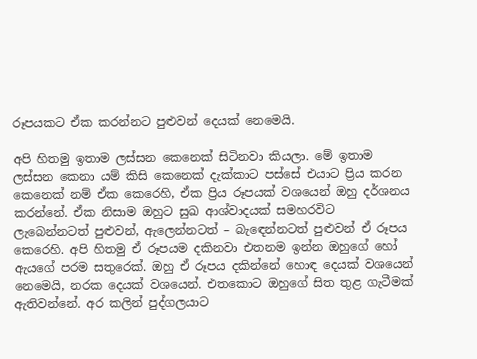රූපයකට ඒක කරන්නට පුළුවන් දෙයක් නෙමෙයි.

අපි හිතමු ඉතාම ලස්සන කෙනෙක් සිටිනවා කියලා. මේ ඉතාම ලස්සන කෙනා යම් කිසි කෙනෙක් දැක්කාට පස්සේ එයාට ප්‍රිය කරන කෙනෙක් නම් ඒක කෙරෙහි, ඒක ප්‍රිය රූපයක් වශයෙන් ඔහු දර්ශනය කරන්නේ. ඒක නිසාම ඔහුට සුඛ ආශ්වාදයක් සමහරවිට ලැබෙන්නටත් පුළුවන්, ඇලෙන්නටත් – බැඳෙන්නටත් පුළුවන් ඒ රූපය කෙරෙහි. අපි හිතමු ඒ රූපයම දකිනවා එතනම ඉන්න ඔහුගේ හෝ ඇයගේ පරම සතුරෙක්. ඔහු ඒ රූපය දකින්නේ හොඳ දෙයක් වශයෙන් නෙමෙයි, නරක දෙයක් වශයෙන්. එතකොට ඔහුගේ සිත තුළ ගැටීමක් ඇතිවන්නේ. අර කලින් පුද්ගලයාට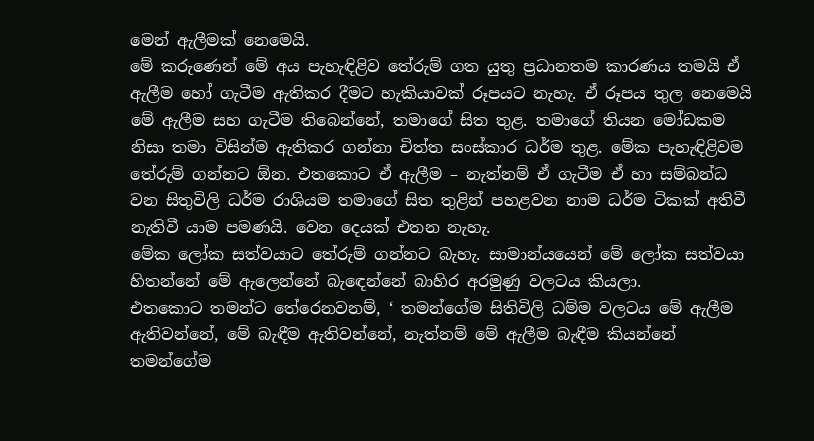මෙන් ඇලීමක් නෙමෙයි.
මේ කරුණෙන් මේ අය පැහැඳිළිව තේරුම් ගත යුතු ප්‍රධානතම කාරණය තමයි ඒ ඇලීම හෝ ගැටීම ඇතිකර දීමට හැකියාවක් රූපයට නැහැ. ඒ රූපය තුල නෙමෙයි මේ ඇලීම සහ ගැටීම තිබෙන්නේ, තමාගේ සිත තුළ. තමාගේ තියන මෝඩකම නිසා තමා විසින්ම ඇතිකර ගන්නා චිත්ත සංස්කාර ධර්ම තුළ. මේක පැහැඳිළිවම තේරුම් ගන්නට ඕන. එතකොට ඒ ඇලීම – නැත්නම් ඒ ගැටීම ඒ හා සම්බන්ධ වන සිතුවිලි ධර්ම රාශියම තමාගේ සිත තුළින් පහළවන නාම ධර්ම ටිකක් අතිවී නැතිවී යාම පමණයි. වෙන දෙයක් එතන නැහැ.
මේක ලෝක සත්වයාට තේරුම් ගන්නට බැහැ. සාමාන්යයෙන් මේ ලෝක සත්වයා හිතන්නේ මේ ඇලෙන්නේ බැඳෙන්නේ බාහිර අරමුණු වලටය කියලා.
එතකොට තමන්ට තේරෙනවනම්, ‘ තමන්ගේම සිතිවිලි ධම්ම වලටය මේ ඇලීම ඇතිවන්නේ, මේ බැඳීම ඇතිවන්නේ, නැත්නම් මේ ඇලීම බැඳීම කියන්නේ තමන්ගේම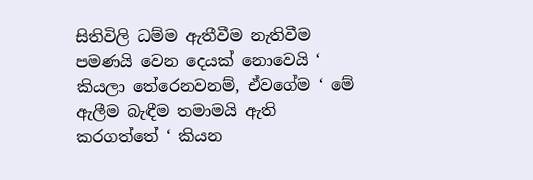සිතිවිලි ධම්ම ඇතීවීම නැතිවීම පමණයි වෙන දෙයක් නොවෙයි ‘ කියලා තේරෙනවනම්, ඒවගේම ‘ මේ ඇලීම බැඳීම තමාමයි ඇති කරගත්තේ ‘ කියන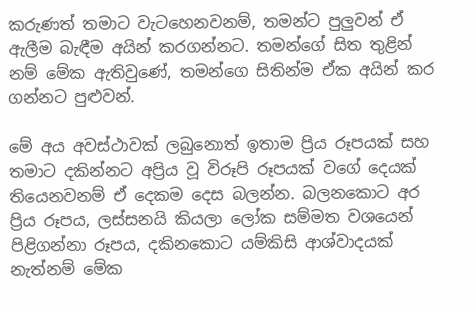කරුණත් තමාට වැටහෙනවනම්, තමන්ට පුලුවන් ඒ ඇලීම බැඳීම අයින් කරගන්නට. තමන්ගේ සිත තුළින් නම් මේක ඇතිවුණේ, තමන්ගෙ සිතින්ම ඒක අයින් කර ගන්නට පුළුවන්.

මේ අය අවස්ථාවක් ලබුනොත් ඉතාම ප්‍රිය රූපයක් සහ තමාට දකින්නට අප්‍රිය වූ විරූපි රූපයක් වගේ දෙයක් තියෙනවනම් ඒ දෙකම දෙස බලන්න. බලනකොට අර ප්‍රිය රූපය, ලස්සනයි කියලා ලෝක සම්මත වශයෙන් පිළිගන්නා රූපය, දකිනකොට යම්කිසි ආශ්වාදයක් නැත්නම් මේක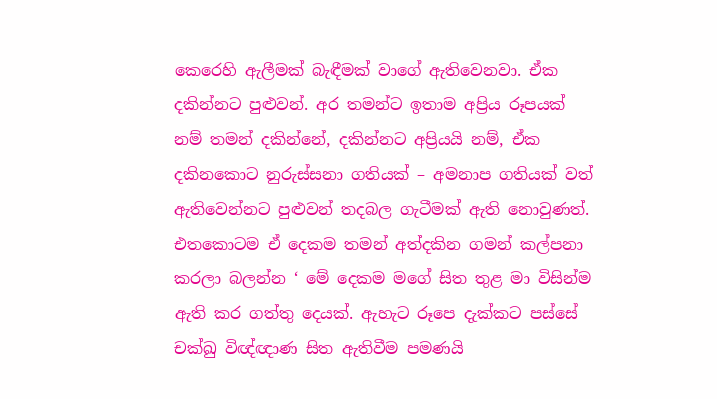කෙරෙහි ඇලීමක් බැඳීමක් වාගේ ඇතිවෙනවා. ඒක දකින්නට පුළුවන්. අර තමන්ට ඉතාම අප්‍රිය රූපයක් නම් තමන් දකින්නේ, දකින්නට අප්‍රියයි නම්, ඒක දකිනකොට නුරුස්සනා ගතියක් – අමනාප ගතියක් වත් ඇතිවෙන්නට පුළුවන් තදබල ගැටීමක් ඇති නොවුණත්.
එතකොටම ඒ දෙකම තමන් අත්දකින ගමන් කල්පනා කරලා බලන්න ‘ මේ දෙකම මගේ සිත තුළ මා විසින්ම ඇති කර ගත්තු දෙයක්. ඇහැට රූපෙ දැක්කට පස්සේ චක්ඛු විඥ්ඥාණ සිත ඇතිවීම පමණයි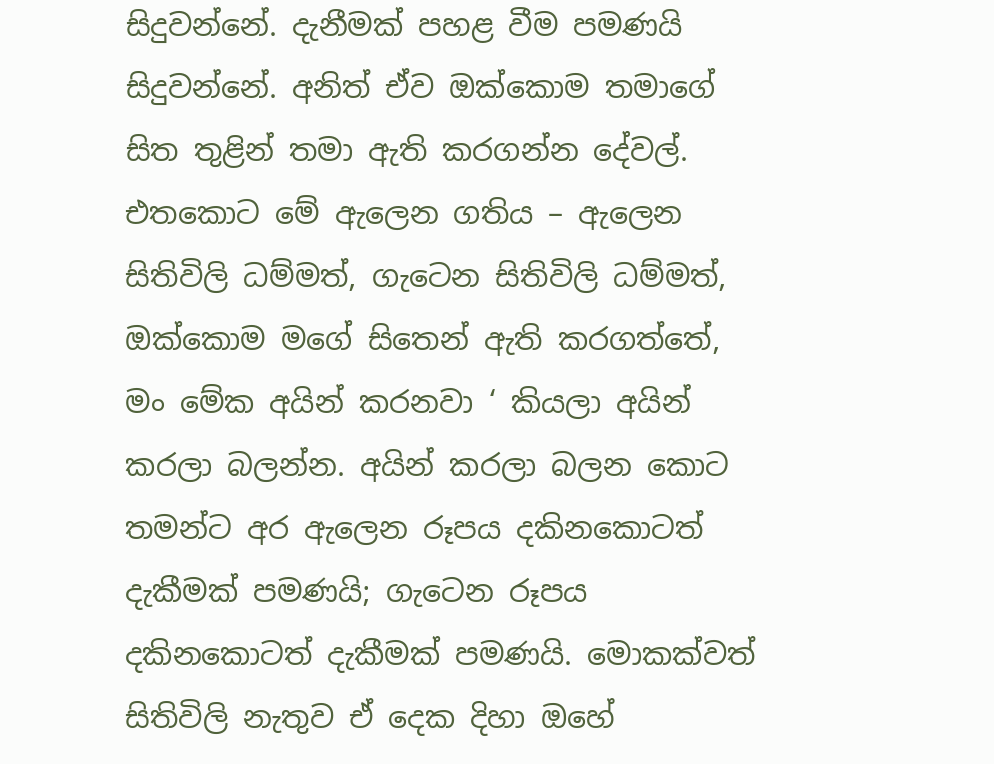සිදුවන්නේ. දැනීමක් පහළ වීම පමණයි සිදුවන්නේ. අනිත් ඒව ඔක්කොම තමාගේ සිත තුළින් තමා ඇති කරගන්න දේවල්. එතකොට මේ ඇලෙන ගතිය – ඇලෙන සිතිවිලි ධම්මත්, ගැටෙන සිතිවිලි ධම්මත්, ඔක්කොම මගේ සිතෙන් ඇති කරගත්තේ, මං මේක අයින් කරනවා ‘ කියලා අයින් කරලා බලන්න. අයින් කරලා බලන කොට තමන්ට අර ඇලෙන රූපය දකිනකොටත් දැකීමක් පමණයි; ගැටෙන රූපය දකිනකොටත් දැකීමක් පමණයි. මොකක්වත් සිතිවිලි නැතුව ඒ දෙක දිහා ඔහේ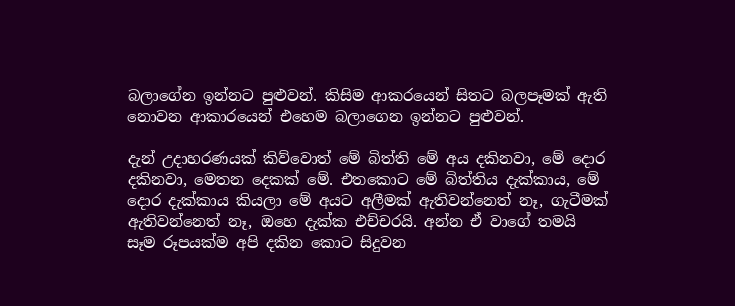බලාගේන ඉන්නට පුළුවන්. කිසිම ආකරයෙන් සිතට බලපෑමක් ඇති නොවන ආකාරයෙන් එහෙම බලාගෙන ඉන්නට පුළුවන්.

දැන් උදාහරණයක් කිව්වොත් මේ බිත්ති මේ අය දකිනවා, මේ දොර දකිනවා, මෙතන දෙකක් මේ. එතකොට මේ බිත්තිය දැක්කාය, මේ දොර දැක්කාය කියලා මේ අයට අලීමක් ඇතිවන්නෙත් නෑ, ගැටීමක් ඇතිවන්නෙත් නෑ, ඔහෙ දැක්ක එච්චරයි. අන්න ඒ වාගේ තමයි සෑම රූපයක්ම අපි දකින කොට සිදුවන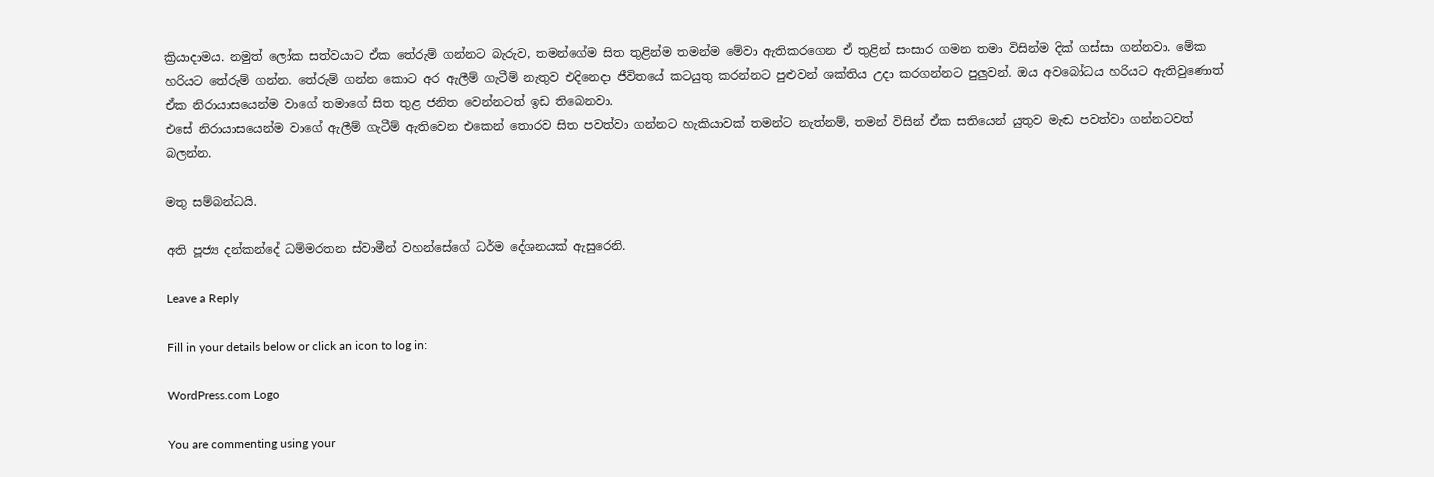ක්‍රියාදාමය. නමුත් ලෝක සත්වයාට ඒක තේරුම් ගන්නට බැරුව, තමන්ගේම සිත තුළින්ම තමන්ම මේවා ඇතිකරගෙන ඒ තුළින් සංසාර ගමන තමා විසින්ම දික් ගස්සා ගන්නවා. මේක හරියට තේරුම් ගන්න. තේරුම් ගන්න කොට අර ඇලීම් ගැටීම් නැතුව එදිනෙදා ජීවිතයේ කටයුතු කරන්නට පුළුවන් ශක්තිය උදා කරගන්නට පුලුවන්. ඔය අවබෝධය හරියට ඇතිවුණොත් ඒක නිරායාසයෙන්ම වාගේ තමාගේ සිත තුළ ජනිත වෙන්නටත් ඉඩ තිබෙනවා.
එසේ නිරායාසයෙන්ම වාගේ ඇලීම් ගැටීම් ඇතිවෙන එකෙන් තොරව සිත පවත්වා ගන්නට හැකියාවක් තමන්ට නැත්නම්, තමන් විසින් ඒක සතියෙන් යුතුව මැඬ පවත්වා ගන්නටවත් බලන්න.

මතු සම්බන්ධයි.

අති පූජ්‍ය දන්කන්දේ ධම්මරතන ස්වාමීන් වහන්සේගේ ධර්ම දේශනයක් ඇසුරෙනි.

Leave a Reply

Fill in your details below or click an icon to log in:

WordPress.com Logo

You are commenting using your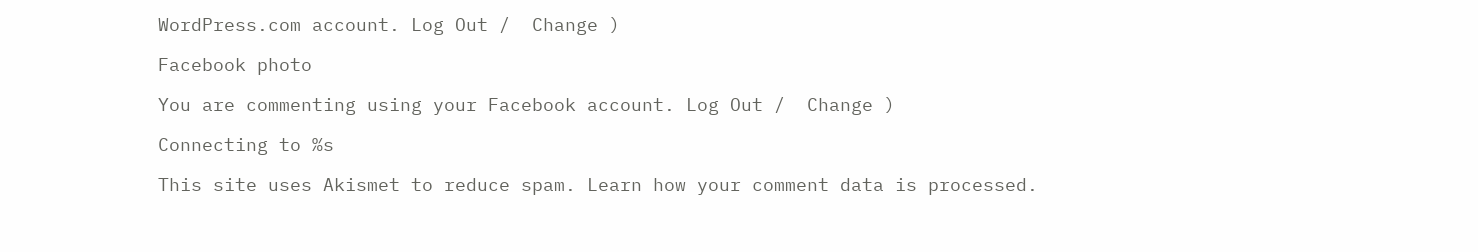WordPress.com account. Log Out /  Change )

Facebook photo

You are commenting using your Facebook account. Log Out /  Change )

Connecting to %s

This site uses Akismet to reduce spam. Learn how your comment data is processed.